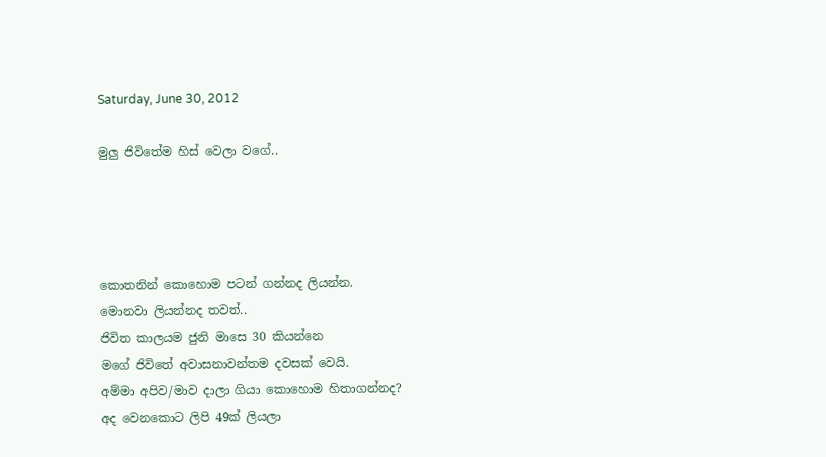Saturday, June 30, 2012

මුලු ජිවිතේම හිස් වෙලා වගේ..




කොතනින් කොහොම පටන් ගන්නද ලියන්න.
මොනවා ලියන්නද තවත්..
ජිවිත කාලයම ජුනි මාසෙ 30 කියන්නෙ
මගේ ජිවිතේ අවාසනාවන්තම දවසක් වෙයි.
අම්මා අපිව/මාව දාලා ගියා කොහොම හිතාගන්නද?
අද වෙනකොට ලිපි 49ක් ලියලා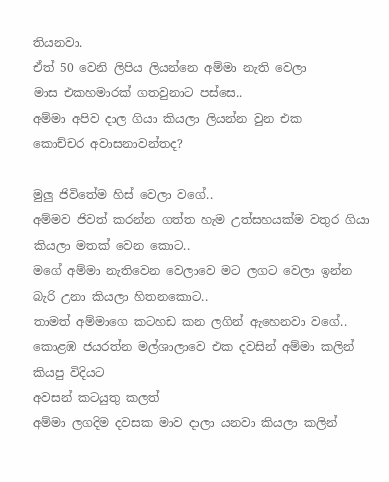තියනවා.
ඒත් 50 වෙනි ලිපිය ලියන්නෙ අම්මා නැති වෙලා
මාස එකහමාරක් ගතවුනාට පස්සෙ..
අම්මා අපිව දාල ගියා කියලා ලියන්න වුන එක
කොච්චර අවාසනාවන්තද?

මුලු ජිවිතේම හිස් වෙලා වගේ..
අම්මව ජිවත් කරන්න ගත්ත හැම උත්සහයක්ම වතුර ගියා
කියලා මතක් වෙන කොට..
මගේ අම්මා නැතිවෙන වෙලාවෙ මට ලගට වෙලා ඉන්න
බැරි උනා කියලා හිතනකොට..
තාමත් අම්මාගෙ කටහඩ කන ලගින් ඇහෙනවා වගේ..
කොළඹ ජයරත්න මල්ශාලාවෙ එක දවසින් අම්මා කලින් කියපු විදියට
අවසන් කටයුතු කලත්
අම්මා ලගදිම දවසක මාව දාලා යනවා කියලා කලින්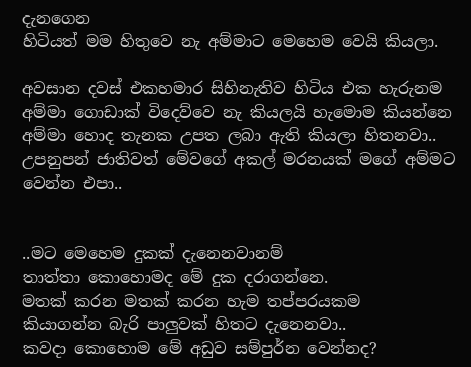දැනගෙන
හිටියත් මම හිතුවෙ නැ අම්මාට මෙහෙම වෙයි කියලා.

අවසාන දවස් එකහමාර සිහිනැතිව හිටිය එක හැරුනම
අම්මා ගොඩාක් විදෙව්වෙ නැ කියලයි හැමොම කියන්නෙ
අම්මා හොද තැනක උපත ලබා ඇති කියලා හිතනවා..
උපනුපන් ජාතිවත් මේවගේ අකල් මරනයක් මගේ අම්මට
වෙන්න එපා..


..මට මෙහෙම දුකක් දැනෙනවානම්
තාත්තා කොහොමද මේ දුක දරාගන්නෙ.
මතක් කරන මතක් කරන හැම තප්පරයකම
කියාගන්න බැරි පාලුවක් හිතට දැනෙනවා..
කවදා කොහොම මේ අඩුව සම්පුර්න වෙන්නද?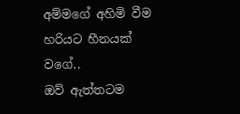අම්මගේ අහිමි වීම හරියට හීනයක් වගේ..
ඔව් ඇත්තටම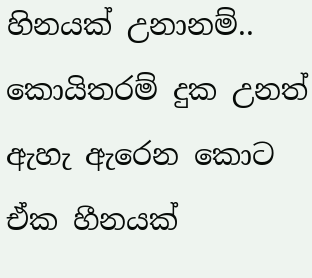හිනයක් උනානම්..
කොයිතරම් දුක උනත් ඇහැ ඇරෙන කොට ඒක හීනයක්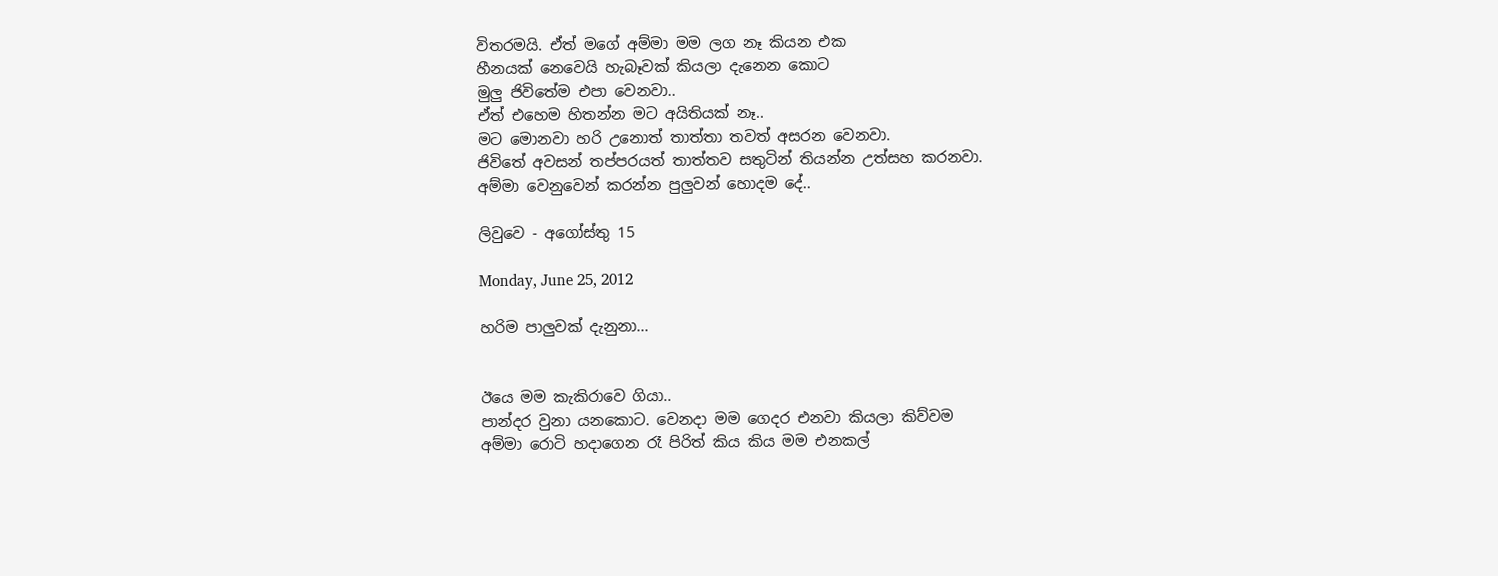විතරමයි. ඒත් මගේ අම්මා මම ලග නෑ කියන එක
හීනයක් නෙවෙයි හැබෑවක් කියලා දැනෙන කොට
මුලු ජිවිතේම එපා වෙනවා..
ඒත් එහෙම හිතන්න මට අයිතියක් නෑ..
මට මොනවා හරි උනොත් තාත්තා තවත් අසරන වෙනවා.
ජිවිතේ අවසන් තප්පරයත් තාත්තව සතුටින් තියන්න උත්සහ කරනවා.
අම්මා වෙනුවෙන් කරන්න පුලුවන් හොදම දේ..

ලිවුවෙ - අගෝස්තු 15

Monday, June 25, 2012

හරිම පාලුවක් දැනුනා...


ඊයෙ මම කැකිරාවෙ ගියා..
පාන්දර වුනා යනකොට. වෙනදා මම ගෙදර එනවා කියලා කිව්වම
අම්මා රොටි හදාගෙන රෑ පිරිත් කිය කිය මම එනකල්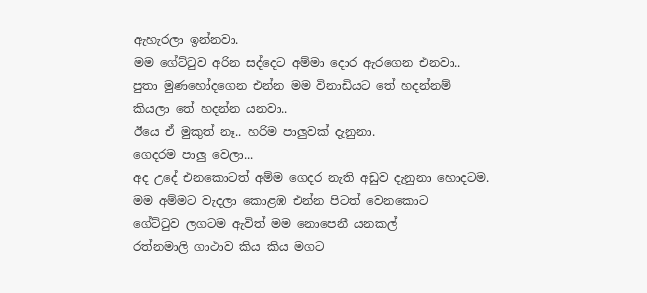ඇහැරලා ඉන්නවා.
මම ගේට්ටුව අරින සද්දෙට අම්මා දොර ඇරගෙන එනවා..
පුතා මුණහෝදගෙන එන්න මම විනාඩියට තේ හදන්නම්
කියලා තේ හදන්න යනවා..
ඊයෙ ඒ මුකුත් නෑ.. හරිම පාලුවක් දැනුනා.
ගෙදරම පාලු වෙලා...
අද උදේ එනකොටත් අම්ම ගෙදර නැති අඩුව දැනුනා හොදටම.
මම අම්මට වැදලා කොළඹ එන්න පිටත් වෙනකොට
ගේට්ටුව ලගටම ඇවිත් මම නොපෙනී යනකල්
රත්නමාලි ගාථාව කිය කිය මගට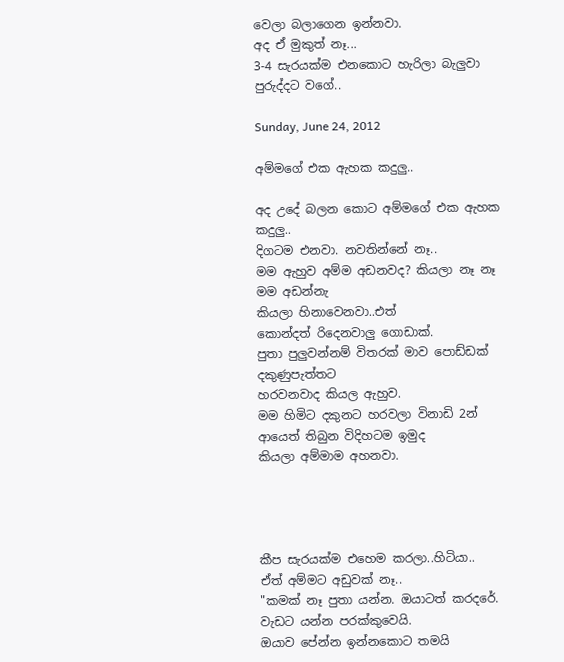වෙලා බලාගෙන ඉන්නවා.
අද ඒ මුකුත් නෑ...
3-4 සැරයක්ම එනකොට හැරිලා බැලුවා
පුරුද්දට වගේ..

Sunday, June 24, 2012

අම්මගේ එක ඇහක කදුලු..

අද උදේ බලන කොට අම්මගේ එක ඇහක කදුලු..
දිගටම එනවා. නවතින්නේ නෑ..
මම ඇහුව අම්ම අඩනවද? කියලා නෑ නෑ මම අඩන්නැ
කියලා හිනාවෙනවා..එත්
කොන්දත් රිදෙනවාලු ගොඩාක්.
පුතා පුලුවන්නම් විතරක් මාව පොඩ්ඩක් දකු‍ණුපැත්තට
හරවනවාද කියල ඇහුව.
මම හිමිට දකුනට හරවලා විනාඩි 2න් ආයෙත් තිබුන විදිහටම ඉමුද
කියලා අම්මාම අහනවා.




කීප සැරයක්ම එහෙම කරලා..හිටියා..
ඒත් අම්මට අඩුවක් නෑ..
"කමක් නෑ පුතා යන්න. ඔයාටත් කරදරේ. වැඩට යන්න පරක්කුවෙයි.
ඔයාව පේන්න ඉන්නකොට තමයි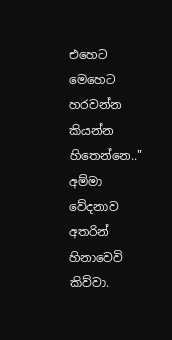එ‍හෙට මෙහෙට හරවන්න කියන්න හිතෙන්නෙ.."
අම්මා වේදනාව අතරින් හිනාවෙවි කිව්වා.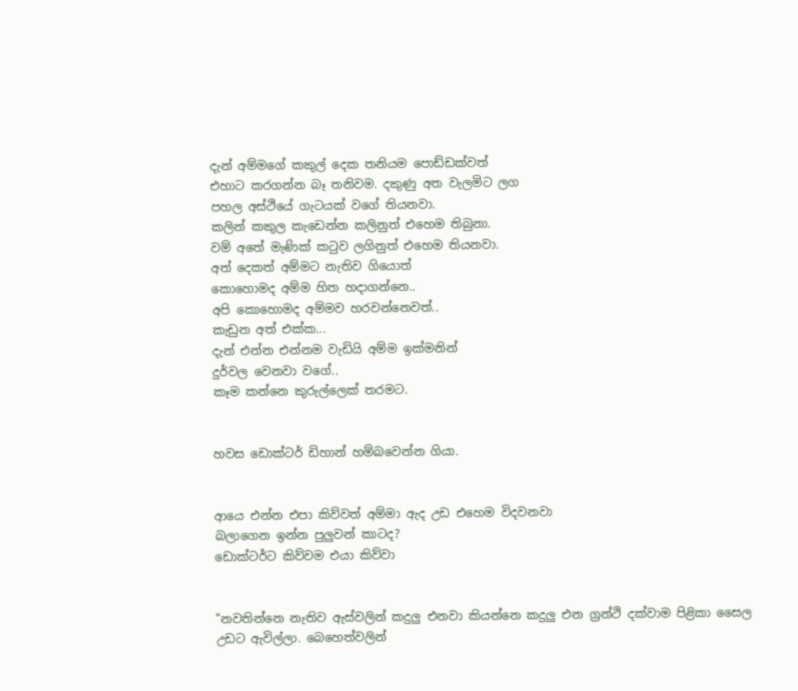දැන් අම්මගේ කකුල් දෙක තනියම පොඩ්ඩක්වත්
එහාට කරගන්න බෑ තනිවම. දකුණු අත වැලමිට ලග
පහල අස්ථියේ ගැටයක් වගේ තියනවා.
කලින් කකුල කැඩෙන්න කලිනුත් එහෙම තිබුනා.
වම් අතේ මැණික් කටුව ලගිනුත් එහෙම තියනවා.
අත් දෙකත් අම්මට නැතිව ගියොත්
කොහොමද අම්ම හිත හදාගන්නෙ..
අපි කොහොමද අම්මව හරවන්නෙවත්..
කැඩුන අත් එක්ක...
දැන් එන්න එන්නම වැඩියි අම්ම ඉක්මනින්
දුර්වල වෙනවා වගේ..
කෑම කන්නෙ කුරුල්ලෙක් තරමට.


හවස ඩොක්ටර් ඩිහාන් හම්බවෙන්න ගියා.


ආයෙ එන්න එපා කිව්වත් අම්මා ඇද උඩ එහෙම විදවනවා ‍
බලාගෙන ඉන්න පුලුවන් කාටද?
ඩොක්ටර්ට කිව්වම එයා කිව්වා


"නවතින්නෙ නැතිව ඇස්වලින් කදුලු එනවා කියන්නෙ කදුලු එන ග්‍රන්ථි දක්වාම පිළිකා සෛල
උඩට ඇවිල්ලා. බෙහෙත්වලින්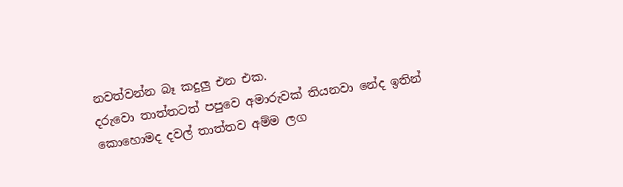නවත්වන්න බෑ කදුලු එන එක.
දරුවො තාත්තටත් පපුවෙ අමාරුවක් තියනවා නේද ඉතින්
කොහොමද දවල් තාත්තව අම්ම ලග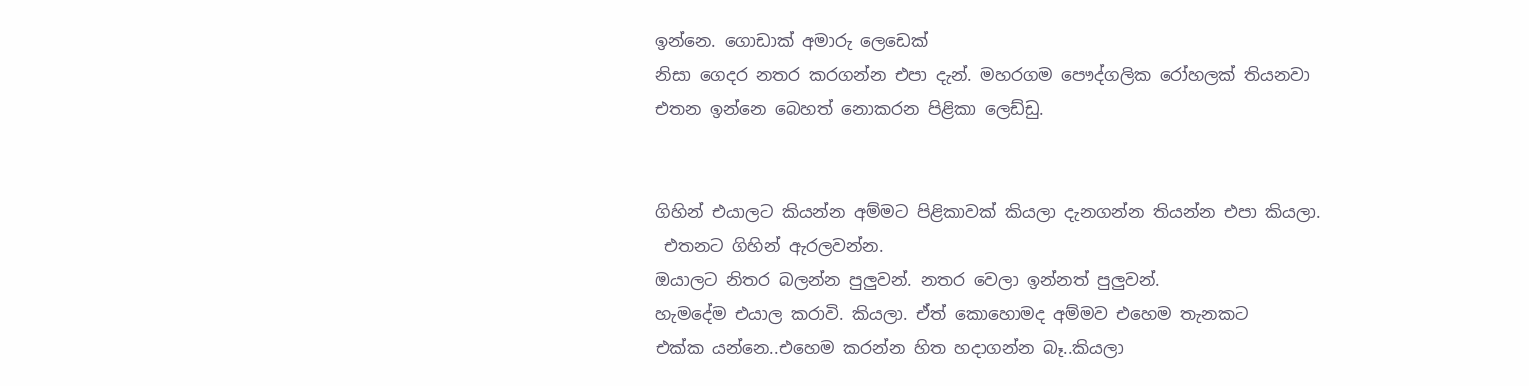ඉන්නෙ. ගොඩාක් අමාරු ලෙඩෙක්
නිසා ගෙදර නතර කරගන්න එපා දැන්. මහරගම පෞද්ගලික රෝහලක් තියනවා
එතන ඉන්නෙ බෙහත් නොකරන පිළිකා ලෙඩ්ඩු.


ගිහින් එයාලට කියන්න අම්මට පිළිකාවක් කියලා දැනගන්න තියන්න එපා කියලා.
 එතනට ගිහින් ඇරලවන්න.
ඔයාලට නිතර බලන්න පුලුවන්. නතර වෙලා ඉන්නත් පුලුවන්.
හැමදේම එයාල කරාවි. කියලා. ඒත් කොහොමද අම්මව එහෙම තැනකට
එක්ක යන්නෙ..එහෙම කරන්න හිත හදාගන්න බෑ..කියලා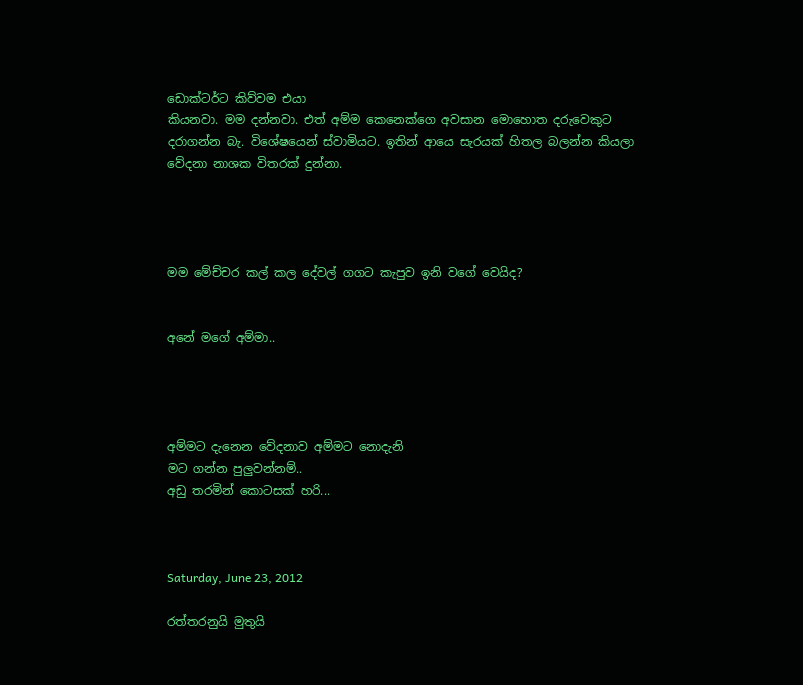ඩොක්ටර්ට කිව්වම එයා
කියනවා. මම දන්නවා. එත් ‍අම්ම කෙනෙක්ගෙ අවසාන මොහොත දරුවෙකුට
දරාගන්න බැ. වි‍ශේෂයෙන් ස්වාමියට. ඉතින් ආයෙ සැරයක් හිතල බලන්න කියලා
වේදනා නාශක විතරක් දුන්නා.




මම මේච්චර කල් කල දේවල් ගගට කැපුව ඉනි වගේ වෙයිද?


අනේ මගේ අම්මා..




අම්මට දැනෙන වේදනාව අම්මට නොදැනි
මට ගන්න පුලුවන්නම්..
අඩු තරමින් ‍කොටසක් හරි...



Saturday, June 23, 2012

රත්තරනුයි මුතුයි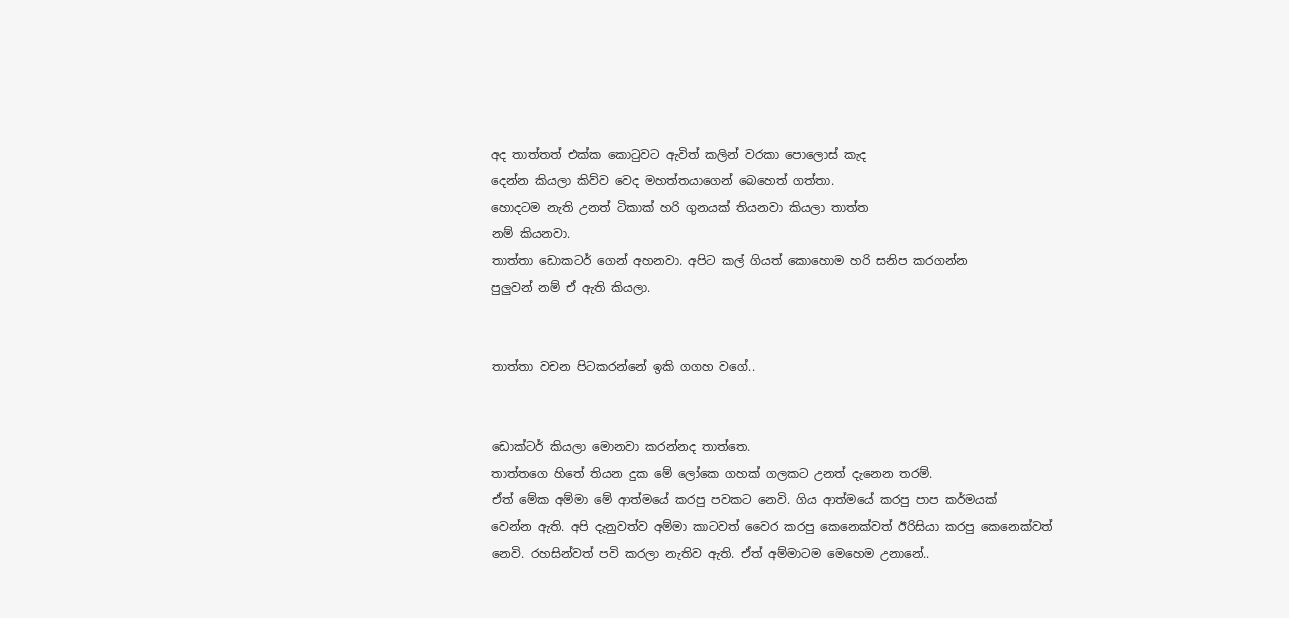අද තාත්තත් එක්ක කොටුවට ඇවිත් කලින් වරකා පොලොස් කැද
දෙන්න කියලා කිව්ව වෙද මහත්තයාගෙන් බෙහෙත් ගත්තා.
හොදටම නැති උනත් ටිකාක් හරි ගුනයක් තියනවා කියලා තාත්ත
නම් කියනවා.
තාත්තා ඩොකටර් ගෙන් අහනවා. අපිට කල් ගියත් කොහොම හරි සනිප කරගන්න
පුලුවන් නම් ඒ ඇති කියලා.


තාත්තා වචන පිටකරන්නේ ඉකි ගගහ වගේ..


ඩොක්ටර් කියලා මොනවා කරන්නද තාත්තෙ.
තාත්තගෙ හිතේ තියන දුක මේ ලෝකෙ ගහක් ගලකට උනත් දැනෙන තරම්.
ඒත් මේක අම්මා මේ ආත්මයේ කරපු පවකට නෙවි. ගිය ආත්මයේ කරපු පාප කර්මයක්
වෙන්න ඇති. අපි දැනුවත්ව අම්මා කාටවත් වෛර කරපු කෙනෙක්වත් ඊරිසියා කරපු කෙනෙක්වත්
නෙවි. රහසින්වත් පවි කරලා නැතිව ඇති. ඒත් අම්මාටම මෙහෙම උනානේ..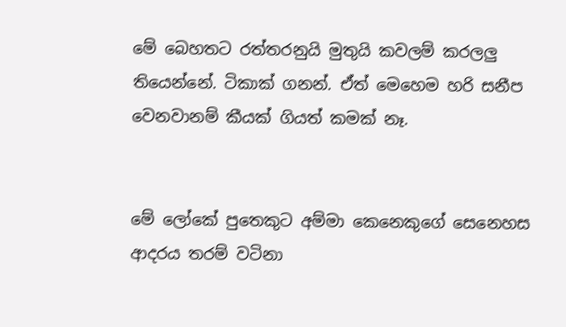මේ බෙහතට රත්තරනුයි මුතුයි කවලම් කරලලු
තියෙන්නේ. ටිකාක් ගනන්. ඒත් මෙහෙම හරි සනීප
වෙනවානම් කීයක් ගියත් කමක් නෑ.


මේ ලෝකේ පුතෙකුට අම්මා කෙනෙකුගේ සෙනෙහස
ආදරය තරම් වටිනා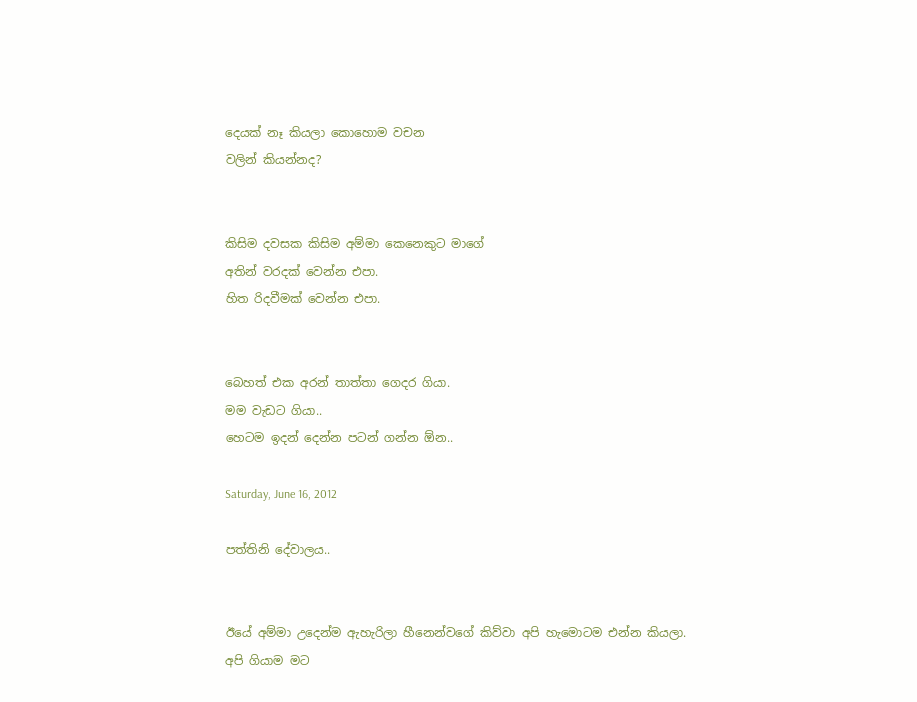දෙයක් නෑ කියලා කොහොම වචන
වලින් කියන්නද?


කිසිම දවසක කිසිම අම්මා කෙනෙකුට මාගේ
අතින් වරදක් වෙන්න එපා.
හිත රිදවීමක් වෙන්න එපා.


බෙහත් එක අරන් තාත්තා ගෙදර ගියා.
මම වැඩට ගියා..
හෙටම ඉදන් දෙන්න පටන් ගන්න ඕන..

Saturday, June 16, 2012

පත්තිනි දේවාලය..


ඊයේ අම්මා උදෙන්ම ඇහැරිලා හීනෙන්වගේ කිව්වා අපි හැමොටම එන්න කියලා.
අපි ගියාම මට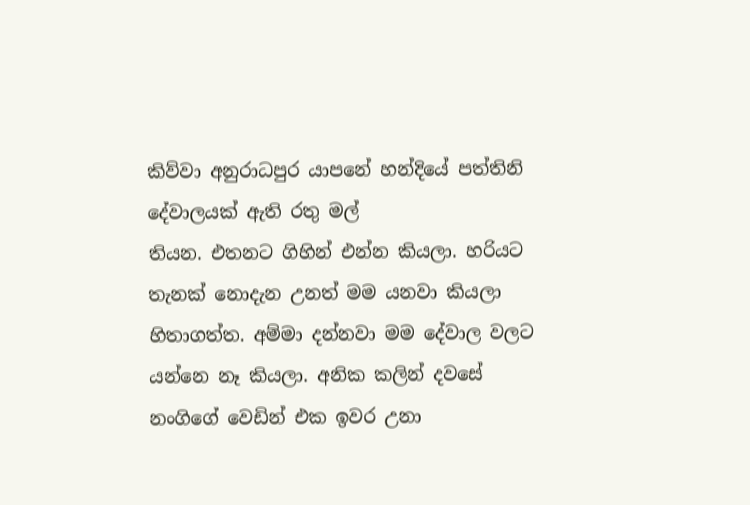කිව්වා අනුරාධපුර යාපනේ හන්දියේ පත්තිනි දේවාලයක් ඇති රතු මල්
තියන. එතනට ගිහින් එන්න කියලා. හරියට තැනක් නොදැන උනත් මම යනවා කියලා
හිතාගත්ත. අම්මා දන්නවා මම දේවාල වලට යන්නෙ නෑ කියලා. අනික කලින් දවසේ
නංගිගේ වෙඩින් එක ඉවර උනා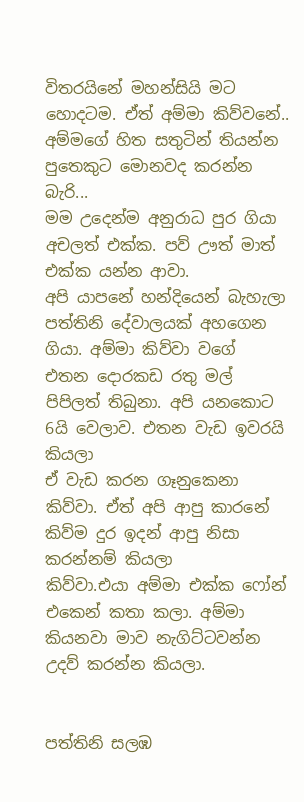විතරයිනේ මහන්සියි මට හොදටම. ඒත් අම්මා කිව්වනේ..
අම්මගේ හිත සතුටින් තියන්න පුතෙකුට මොනවද කරන්න බැරි...
මම උදෙන්ම අනුරාධ පුර ගියා අචලත් එක්ක. පව් ඌත් මාත් එක්ක යන්න ආවා.
අපි යාපනේ හන්දියෙන් බැහැලා පත්තිනි දේවාලයක් අහගෙන ගියා. අම්මා කිව්වා වගේ
එතන දොරකඩ රතු මල් පිපිලත් තිබුනා. අපි යනකොට 6යි වෙලාව. එතන වැඩ ඉවරයි කියලා
ඒ වැඩ කරන ගෑනුකෙනා කිව්වා. ඒත් අපි ආපු කාරනේ කිව්ම දුර ඉදන් ආපු නිසා කරන්නම් කියලා
කිව්වා.එයා අම්මා එක්ක ෆෝන් එකෙන් කතා කලා. අම්මා කියනවා මාව නැගිට්ටවන්න උදව් කරන්න කියලා.


පත්තිනි සලඹ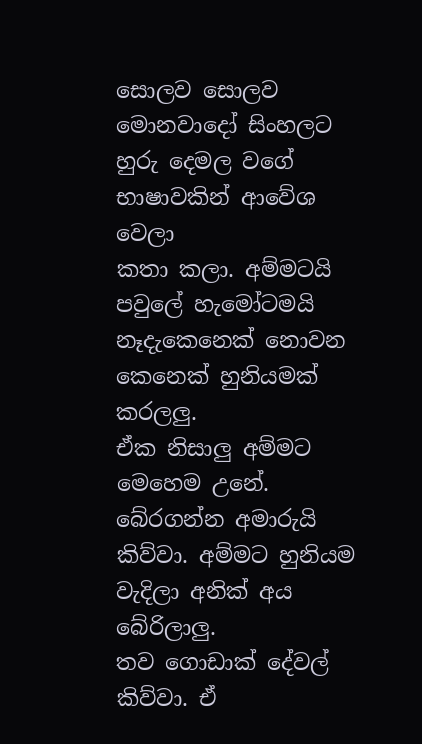සොලව සොලව මොනවාදෝ සිංහලට හුරු දෙමල වගේ භාෂාවකින් ආවේශ වෙලා
කතා කලා. අම්මටයි පවුලේ හැමෝටමයි නෑදැකෙනෙක් නොවන කෙනෙක් හුනියමක් කරලලු.
ඒක නිසාලු අම්මට මෙහෙම උනේ. බේරගන්න අමාරුයි කිව්වා. අම්මට හුනියම වැදිලා අනික් අය බේරිලාලු.
තව ගොඩාක් දේවල් කිව්වා. ඒ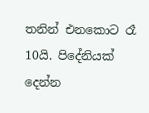තනින් එනකොට රෑ 10යි. පිදේනියක් දෙන්න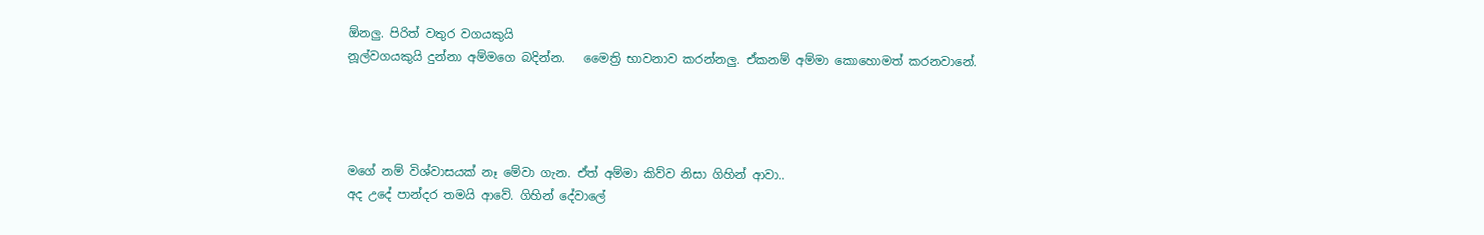ඕනලු. පිරිත් වතුර වගයකුයි
නූල්වගයකුයි දුන්නා අම්මගෙ බදින්න.   මෛත්‍රි භාවනාව කරන්නලු. ඒකනම් අම්මා කොහොමත් කරනවානේ.




මගේ නම් විශ්වාසයක් නෑ මේවා ගැන. ඒත් අම්මා කිව්ව නිසා ගිහින් ආවා..
අද උදේ පාන්දර තමයි ආවේ. ගිහින් දේවාලේ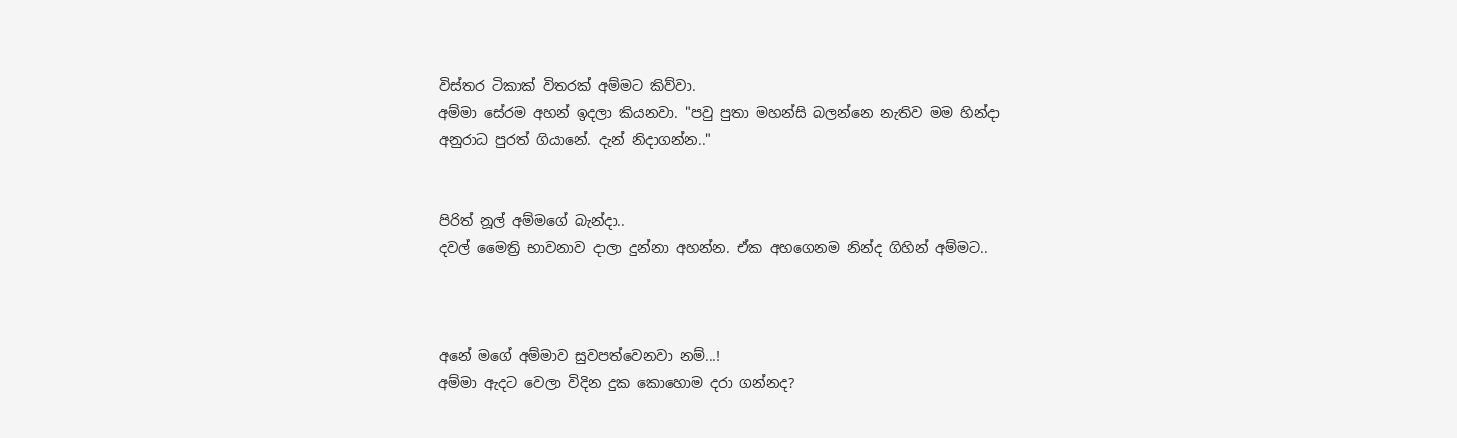විස්තර ටිකාක් විතරක් අම්මට කිව්වා.
අම්මා සේරම අහන් ඉදලා කියනවා. "පවු පුතා මහන්සි බලන්නෙ නැතිව මම හින්දා
අනුරාධ පුරත් ගියානේ. දැන් නිදාගන්න.."


පිරිත් නූල් අම්මගේ බැන්දා..
දවල් මෛත්‍රි භාවනාව දාලා දුන්නා අහන්න. ඒක අහගෙනම නින්ද ගිහින් අම්මට..



අනේ මගේ අම්මාව සුවපත්වෙනවා නම්...!
අම්මා ඇදට වෙලා විදින දුක කොහොම දරා ගන්නද?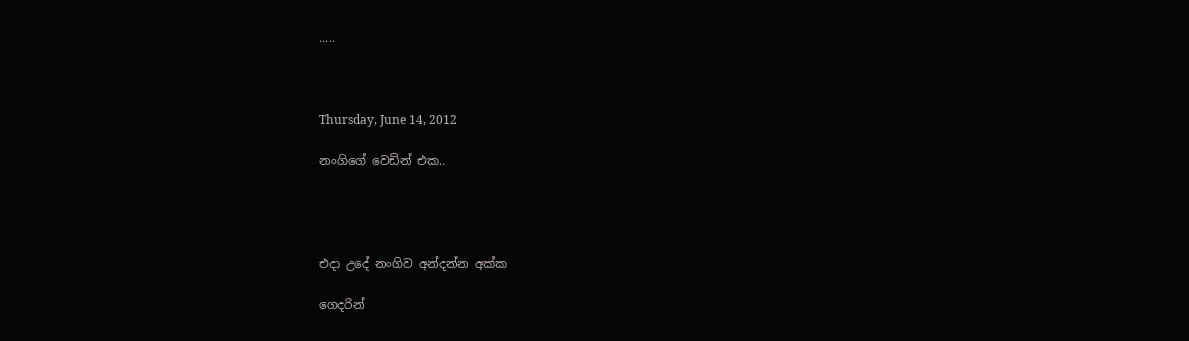.....



Thursday, June 14, 2012

නංගිගේ වෙඩින් එක..




එදා උදේ නංගිව අන්දන්න අක්ක

ගෙදරින්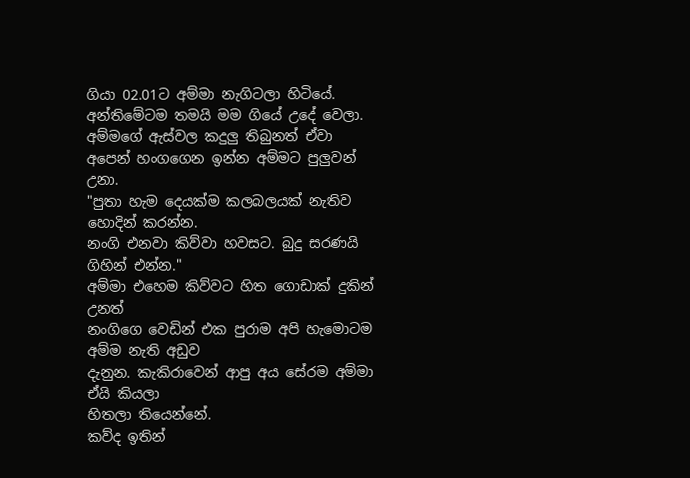ගියා 02.01ට අම්මා නැගිටලා හිටියේ.
අන්තිමේටම තමයි මම ගියේ උදේ වෙලා.
අම්මගේ ඇස්වල කදුලු තිබුනත් ඒවා
අපෙන් හංගගෙන ඉන්න අම්මට පුලුවන් උනා.
"පුතා හැම දෙයක්ම කලබලයක් නැතිව හොදින් කරන්න.
නංගි එනවා කිව්වා හවසට. බුදු සරණයි ගිහින් එන්න."
අම්මා එහෙම කිව්වට හිත ගොඩාක් දුකින් උනත්
නංගිගෙ වෙඩින් එක පුරාම අපි හැමොටම අම්ම නැති අඩුව
දැනුන. කැකිරාවෙන් ආපු අය සේරම අම්මා ඒයි කියලා
හිතලා තියෙන්නේ.
කව්ද ඉතින්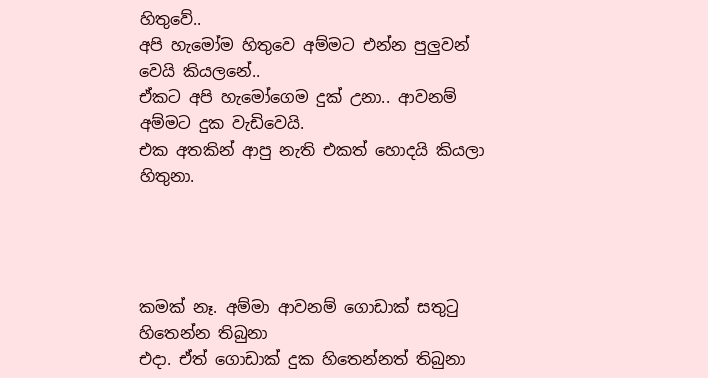හිතුවේ..
අපි හැමෝම හිතුවෙ අම්මට එන්න පුලුවන් වෙයි කියලනේ..
ඒකට අපි හැමෝගෙම දුක් උනා.. ආවනම් අම්මට දුක වැඩිවෙයි.
එක අතකින් ආපු නැති එකත් හොදයි කියලා හිතුනා.




කමක් නෑ. අම්මා ආවනම් ගොඩාක් සතුටු හිතෙන්න තිබුනා
එදා. ඒත් ගොඩාක් දුක හිතෙන්නත් තිබුනා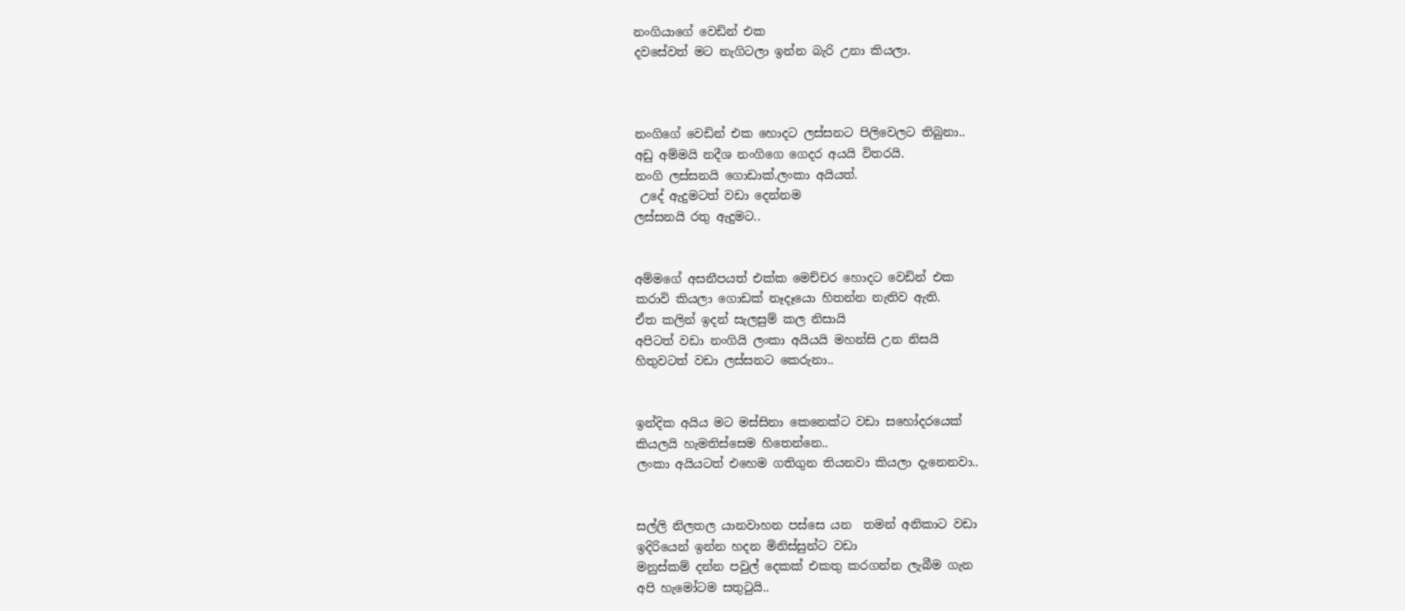නංගියාගේ වෙඩින් එක
දවසේවත් මට නැගිටලා ඉන්න බැරි උනා කියලා.



නංගිගේ වෙඩින් එක හොදට ලස්සනට පිලිවෙලට තිබුනා..
අඩු අම්මයි නදීශ නංගිගෙ ගෙදර අයයි විතරයි.
නංගි ලස්සනයි ගොඩාක්.ලංකා අයියත්.
 උදේ ඇදුමටත් වඩා දෙන්නම
ලස්සනයි රතු ඇදුමට..


අම්මගේ අසනීපයත් එක්ක මෙච්චර හොදට වෙඩින් එක
කරාවි කියලා ගොඩක් නෑදෑයො හිතන්න නැතිව ඇති.
ඒත කලින් ඉදන් සැලසුම් කල නිසායි
අපිටත් වඩා නංගියි ලංකා අයියයි මහන්සි උන නිසයි
හිතුවටත් වඩා ලස්සනට කෙරුනා..


ඉන්දික අයිය මට මස්සිනා කෙනෙක්ට වඩා සහෝදරයෙක්
කියලයි හැමතිස්සෙම හිතෙන්නෙ..
ලංකා අයියටත් එහෙම ගතිගුන තියනවා කියලා දැනෙනවා..


සල්ලි නිලතල යානවාහන පස්සෙ යන  තමන් අනිකාට වඩා
ඉදිරියෙන් ඉන්න හදන මිනිස්සුන්ට වඩා
මනුස්කම් දන්න පවුල් දෙකක් එකතු කරගන්න ලැබීම ගැන
අපි හැමෝටම සතුටුයි..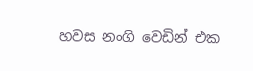හවස නංගි වෙඩින් එක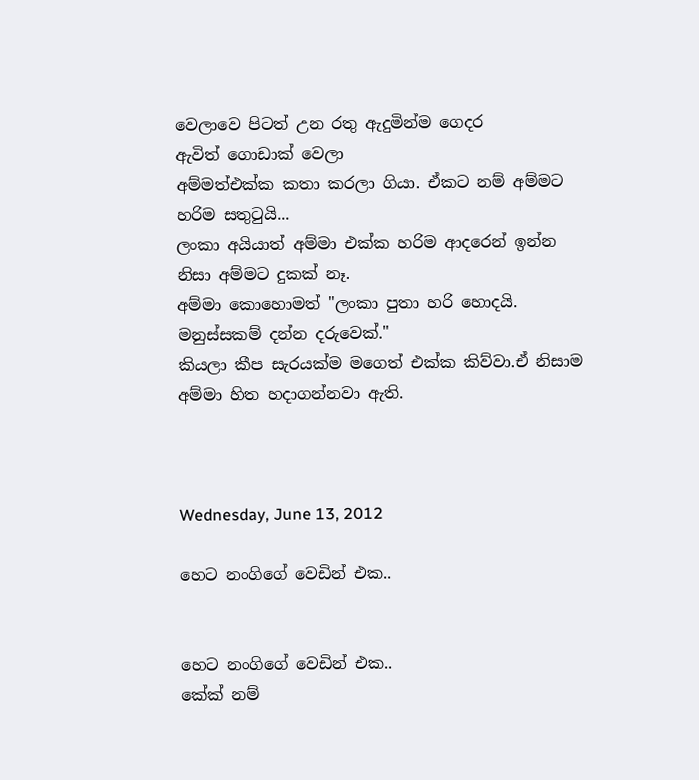වෙලාවෙ පිටත් උන රතු ඇදුමින්ම ගෙදර ඇවිත් ‍ගොඩාක් වෙලා
අම්මත්එක්ක කතා කරලා ගියා. ඒකට නම් අම්මට හරිම සතුටුයි...
ලංකා අයියාත් අම්මා එක්ක හරිම ආදරෙන් ඉන්න නිසා අම්මට දුකක් නෑ.
අම්මා කොහොමත් "ලංකා පුතා හරි හොදයි. මනුස්සකම් දන්න දරුවෙක්."
කියලා කීප සැරයක්ම මගෙත් එක්ක කිව්වා.ඒ නිසාම අම්මා හිත හදාගන්නවා ඇති.



Wednesday, June 13, 2012

හෙට නංගිගේ වෙඩින් එක..


හෙට නංගිගේ වෙඩින් එක..
කේක් නම්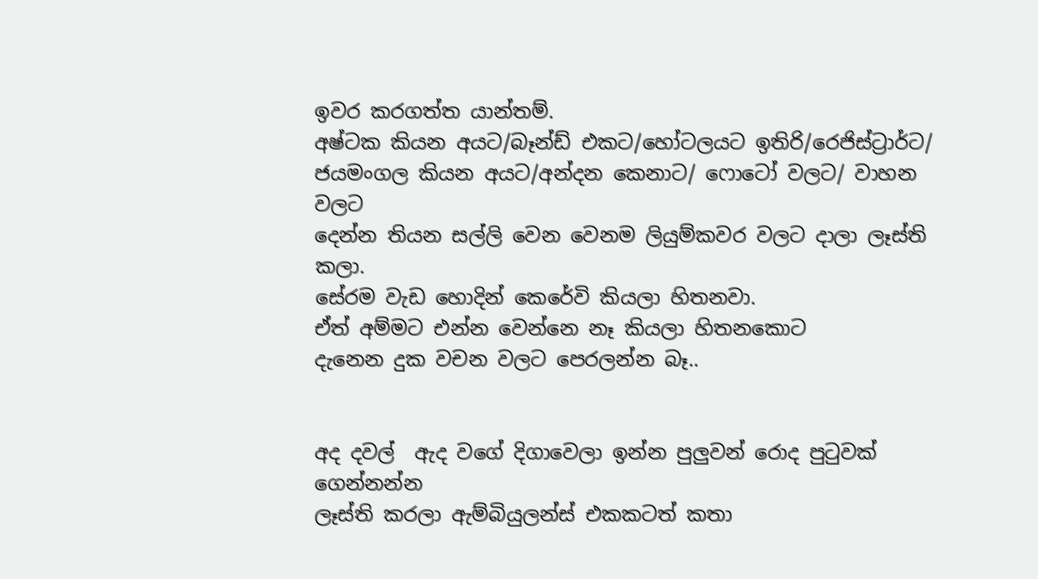ඉවර කරගත්ත යාන්තම්.
අෂ්ටක කියන අයට/බෑන්ඩ් එකට/හෝටලයට ඉතිරි/රෙජිස්ට්‍රාර්ට/
ජයමංගල කියන අයට/අන්දන කෙනාට/ ෆොටෝ වලට/ වාහන වලට
දෙන්න තියන සල්ලි වෙන වෙනම ලියුම්කවර වලට දාලා ලෑස්ති කලා.
සේරම වැඩ හොදින් කෙරේවි කියලා හිතනවා.
ඒත් අම්මට එන්න වෙන්නෙ නෑ කියලා හිතනකොට
දැනෙන දුක වචන වලට පෙරලන්න බෑ..


අද දවල්  ඇද වගේ දිගාවෙලා ඉන්න පුලුවන් රොද පුටුවක් ගෙන්නන්න
ලෑස්ති කරලා ඇම්බියුලන්ස් එකකටත් කතා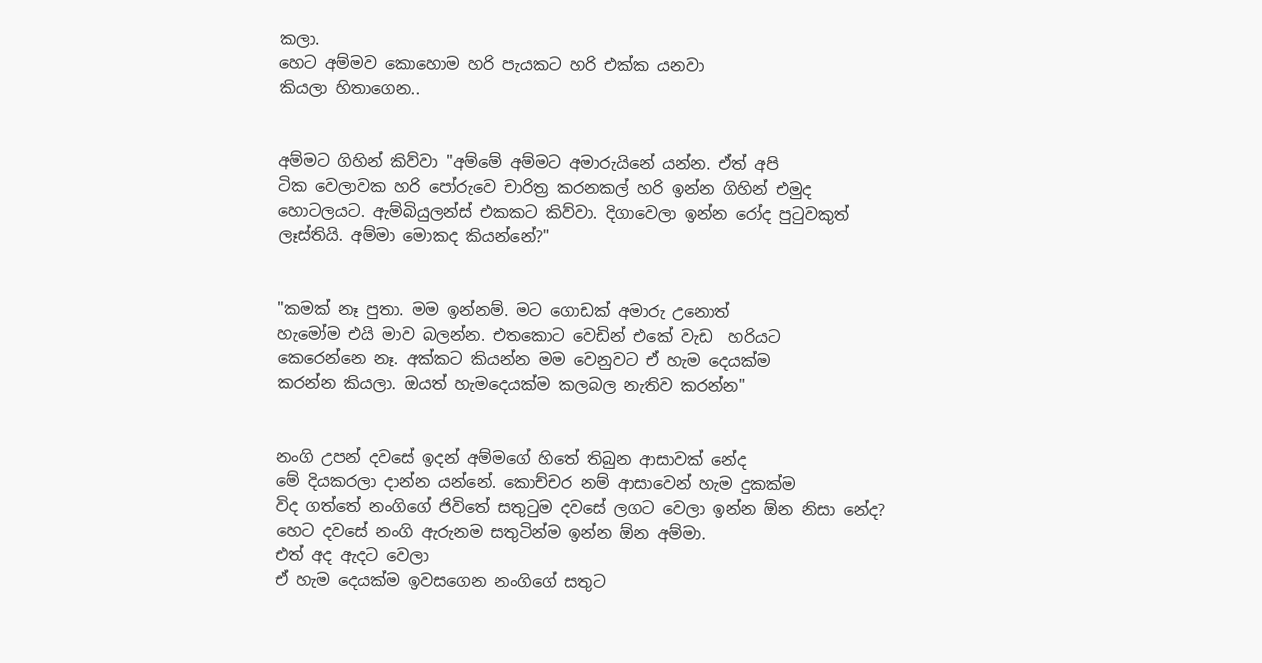කලා.
හෙට අම්මව කො‍හොම හරි පැයකට හරි එක්ක යනවා
කියලා හිතාගෙන..


අම්මට ගිහින් කිව්වා "අම්මේ අම්මට අමාරුයිනේ යන්න. ඒත් අපි
ටික වෙලාවක හරි පෝරුවෙ චාරිත්‍ර කරනකල් හරි ඉන්න ගිහින් එමුද
හොටලයට. ඇම්බියුලන්ස් එකකට කිව්වා. දිගාවෙලා ඉන්න රෝද පුටුවකුත්
ලෑස්තියි. අම්මා මොකද කියන්නේ?"


"කමක් නෑ පුතා. මම ඉන්නම්. මට ගොඩක් අමාරු උනොත්
හැමෝම එයි මාව බලන්න. එතකොට වෙඩින් එකේ වැඩ  හරියට
කෙරෙන්නෙ නෑ. අක්කට කියන්න මම වෙනුවට ඒ හැම දෙයක්ම
කරන්න කියලා. ඔයත් හැමදෙයක්ම කලබල නැතිව කරන්න"


නංගි උපන් දවසේ ඉදන් අම්මගේ හිතේ තිබුන ආසාවක් නේද
මේ දියකරලා දාන්න යන්නේ. කොච්චර නම් ආසාවෙන් හැම දුකක්ම
විද ගත්තේ නංගිගේ ජිවිතේ සතුටුම දවසේ ලගට වෙලා ඉන්න ඕන නිසා නේද?
හෙට දවසේ නංගි ඇරුනම සතුටින්ම ඉන්න ඕන ‍අම්මා.
එත් අද ඇදට වෙලා
ඒ හැම දෙයක්ම ඉවසගෙන නංගිගේ සතුට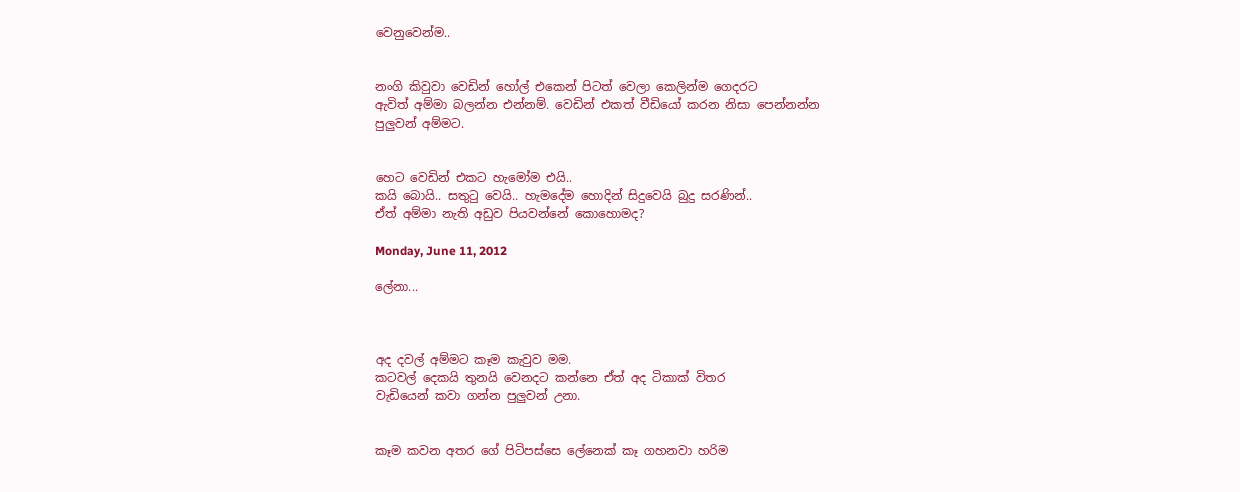වෙනුවෙන්ම..


නංගි කිවුවා වෙඩින් හෝල් එකෙන් පිටත් වෙලා කෙලින්ම ගෙදරට
ඇවිත් අම්මා බලන්න එන්නම්. වෙඩින් එකත් වීඩියෝ කරන නිසා පෙන්නන්න
පුලුවන් අම්මට.


හෙට වෙඩින් එකට හැමෝම එයි..
කයි බොයි.. සතුටු වෙයි.. හැමදේම හොදින් සිදුවෙයි බුදු සරණින්..
ඒත් අම්මා නැති අඩුව පියවන්නේ කොහොමද?

Monday, June 11, 2012

ලේනා...



අද දවල් අම්මට කෑම කැවුව මම.
කටවල් දෙකයි තුනයි වෙනදට කන්නෙ ඒත් අද ටිකාක් විතර
වැඩියෙන් කවා ගන්න පුලුවන් උනා.


කෑම කවන අතර ගේ පිටිපස්සෙ ලේනෙක් කෑ ගහනවා හරිම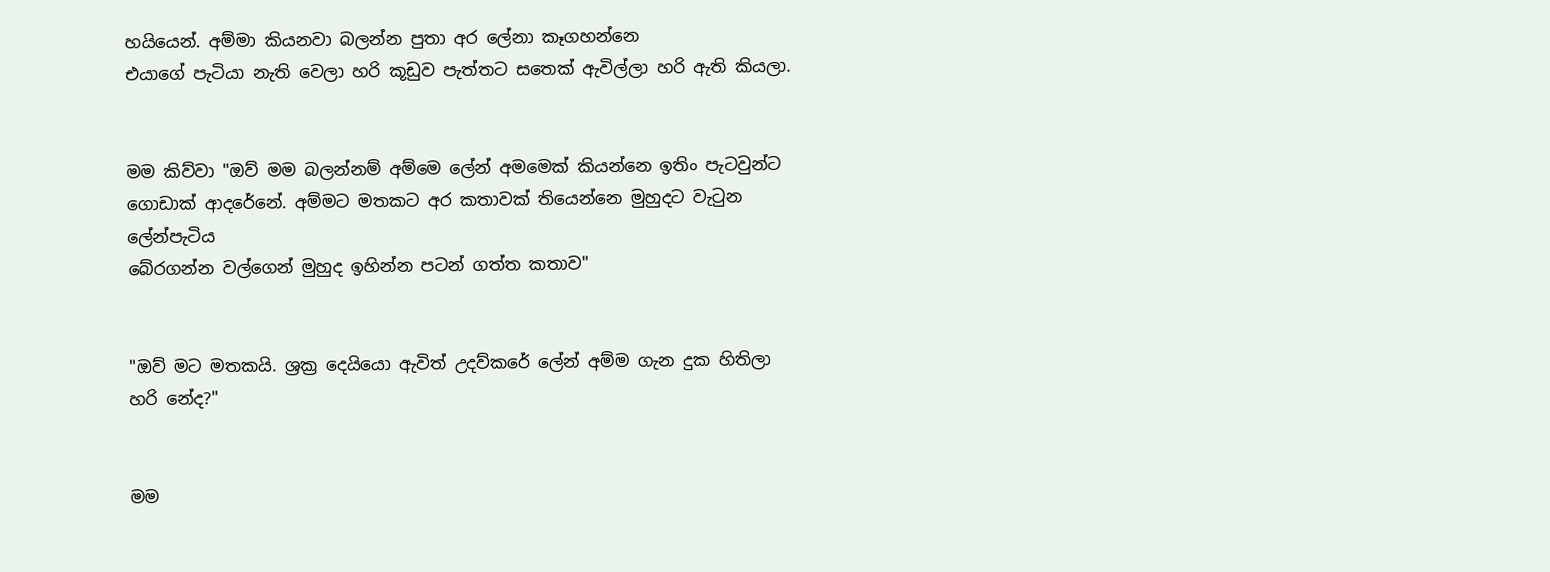හයියෙන්. අම්මා කියනවා බලන්න පුතා අර ලේනා කෑගහන්නෙ
එයාගේ පැටියා නැති වෙලා හරි කූඩුව පැත්තට සතෙක් ඇවිල්ලා හරි ඇති කියලා.


මම කිව්වා "ඔව් මම බලන්නම් අම්මෙ ලේන් අමමෙක් කියන්නෙ ඉතිං පැටවුන්ට
ගොඩාක් ආදරේනේ. අම්මට මතකට අර කතාවක් තියෙන්නෙ මුහුදට වැටුන ලේන්පැටිය
බේරගන්න වල්ගෙන් මුහුද ඉහින්න පටන් ගත්ත කතාව"


"ඔව් මට මතකයි. ශ්‍රක්‍ර දෙයියො ඇවිත් උදව්කරේ ලේන් අම්ම ගැන දුක හිතිලා
හරි නේද?"


මම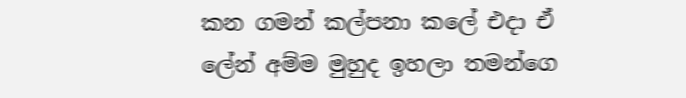කන ගමන් කල්පනා කලේ එදා ඒ ලේන් අම්ම මුහුද ඉහලා තමන්ගෙ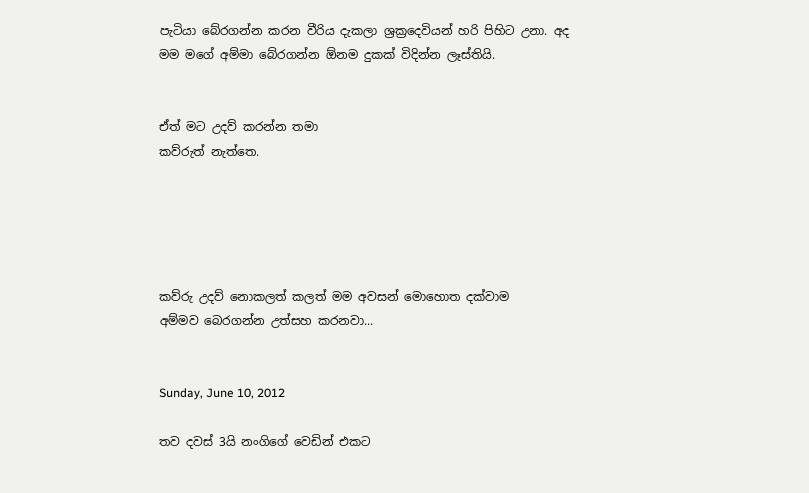පැටියා බේරගන්න කරන වීරිය දැකලා ‍ශ්‍රක්‍රදෙවියන් හරි පිහිට උනා. අද
මම මගේ අම්මා බේරගන්න ඕනම දුකක් විදින්න ලෑස්තියි.


ඒත් මට උදව් කරන්න තමා
කව්රුත් නැත්තෙ.





කව්රු උදව් නොකලත් කලත් මම අවසන් මොහොත දක්වාම
අම්මව බෙරගන්න උත්සහ කරනවා...


Sunday, June 10, 2012

තව දවස් 3යි නංගිගේ වෙඩින් එකට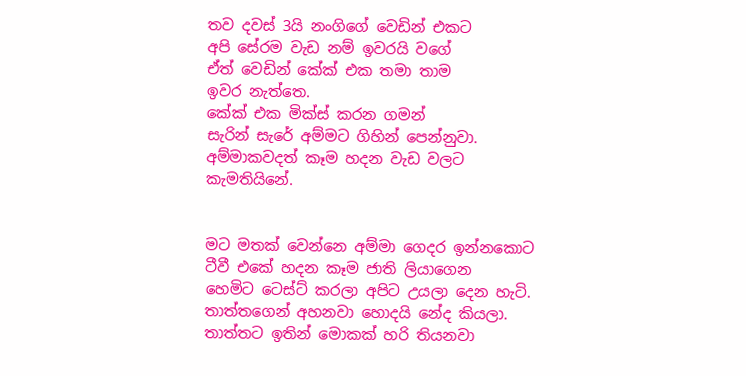තව දවස් 3යි නංගිගේ වෙඩින් එකට
අපි සේරම වැඩ නම් ඉවරයි වගේ
ඒත් වෙඩින් කේක් එක තමා තාම
ඉවර නැත්තෙ.
කේක් එක මික්ස් කරන ගමන්
සැරින් සැරේ අම්මට ගිහින් පෙන්නුවා.
අම්මාකවදත් කෑම හදන වැඩ වලට කැමතියිනේ.


මට මතක් වෙන්නෙ අම්මා ගෙදර ඉන්නකොට
ටීවී එකේ හදන කෑම ජාති ලියාගෙන
හෙමිට ටෙස්ට් කරලා අපිට උයලා දෙන හැටි.
තාත්තගෙන් අහනවා හොදයි නේද කියලා.
තාත්තට ඉතින් මොකක් හරි තියනවා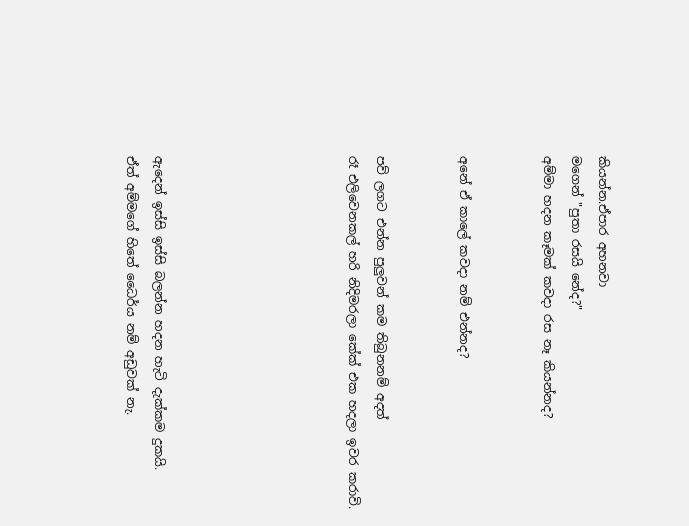කියන්න.ඒපාර අහනවා
මගෙන් "පුතා රසයි නේද?"
අම්මා හදන කෑමක් කවදා රස නෑ කියන්නද?


අනේ ඒ කාලේ කවදා නම් එන්නද?


පව් ලගට එන්න පුලුවන් කම තිබුනනම් අදත්
රෑ එලිවෙනකල් හරි නිදිමරලා කේක් එක හදලා ඉවර කරාවි.






ඇදෙන් ඉස්සි ඉස්සි බලන්න හදන හැටි දැක්කම දුකයි.
ඒත් අම්මගේ හිතේ ධෛර්ය නම් අඩුවක් නැ.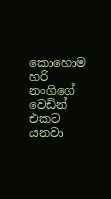කොහොම හරි නංගිගේ වෙඩින් එකට යනවා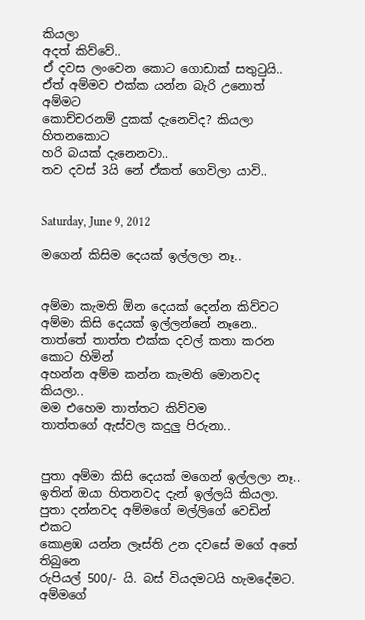කියලා
අදත් කිව්වේ..
ඒ දවස ලංවෙන කොට ගොඩාක් සතුටුයි..
ඒත් අම්මව එක්ක යන්න බැරි උනොත් අම්මට
කොච්චරනම් දුකක් දැනෙවිද? කියලා හිතනකොට
හරි බයක් දැනෙනවා..
තව දවස් 3යි නේ ඒකත් ගෙවිලා යාවි..


Saturday, June 9, 2012

මගෙන් කිසිම දෙයක් ඉල්ලලා නෑ..


අම්මා කැමති ඕන දෙයක් දෙන්න කිව්වට
අම්මා කිසි දෙයක් ඉල්ලන්නේ නෑනෙ..
තාත්තේ තාත්ත එක්ක දවල් කතා කරන කොට හිමින්
අහන්න අම්ම කන්න කැමති මොනවද කියලා..
මම එහෙම තාත්තට කිව්වම
තාත්තගේ ඇස්වල කදුලු පිරුනා..


පුතා අම්මා කිසි දෙයක් මගෙන් ඉල්ලලා නෑ..
ඉතින් ඔයා හිතනවද දැන් ඉල්ලයි කියලා.
පුතා දන්නවද අම්මගේ මල්ලිගේ වෙඩින් එකට
කොළඹ යන්න ලෑස්ති උන දවසේ මගේ අතේ තිබුනෙ
රුපියල් 500/- යි. බස් වියදමටයි හැමදේමට.
අම්මගේ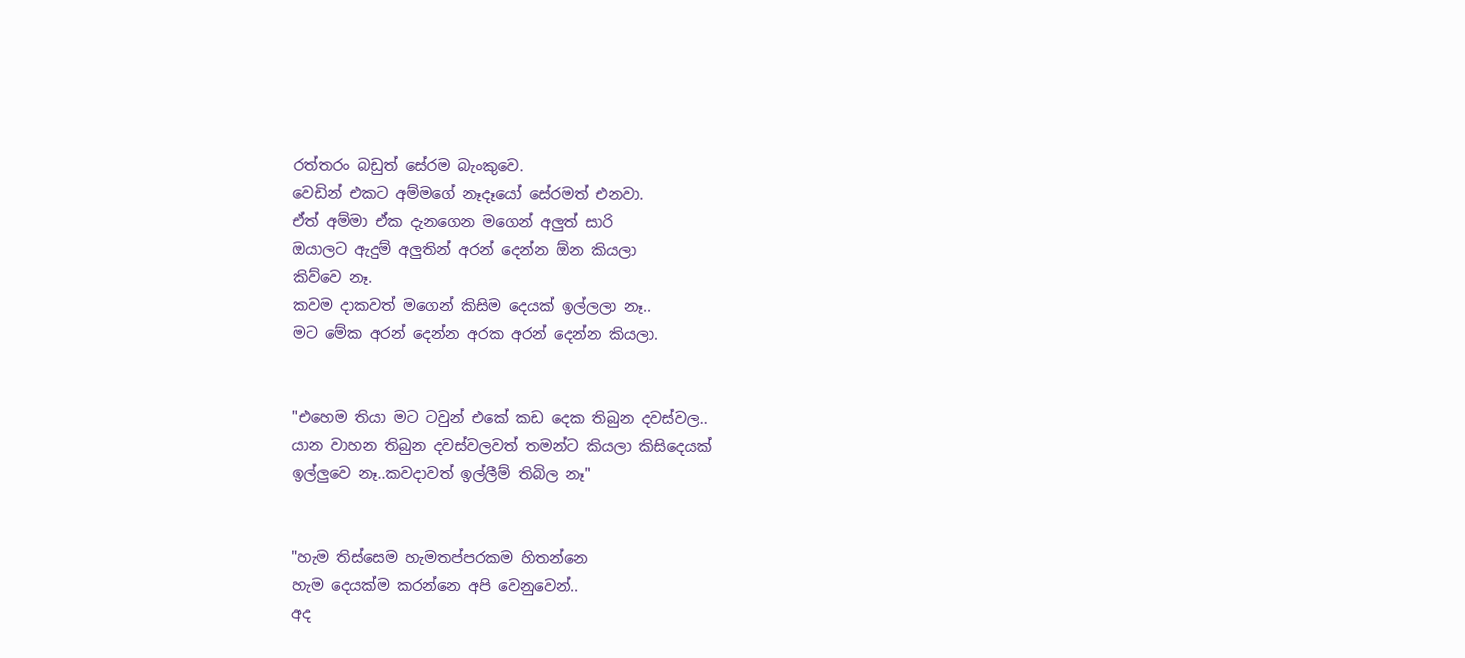රත්තරං බඩුත් සේරම බැංකුවෙ.
වෙඩින් එකට අම්මගේ නෑදෑයෝ සේරමත් එනවා.
ඒත් අම්මා ඒක දැන‍ගෙන මගෙන් අලුත් සාරි
ඔයාලට ඇදුම් අලුතින් අරන් දෙන්න ඕන කියලා
කිව්වෙ නෑ.
කවම දාකවත් මගෙන් කිසිම දෙයක් ඉල්ලලා නෑ..
මට මේක අරන් දෙන්න අරක අරන් දෙන්න කියලා.


"එහෙම තියා මට ටවුන් එකේ කඩ දෙක තිබුන දවස්වල..
යාන වාහන තිබුන දවස්වලවත් තමන්ට කියලා කිසිදෙයක්
ඉල්ලුවෙ නෑ..කවදාවත් ඉල්ලීම් තිබිල නෑ"


"හැම තිස්සෙම හැමතප්පරකම හිතන්නෙ
හැ‍ම දෙයක්ම කරන්නෙ අපි වෙනුවෙන්..
අද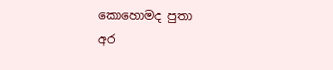කොහොමද පුතා
අර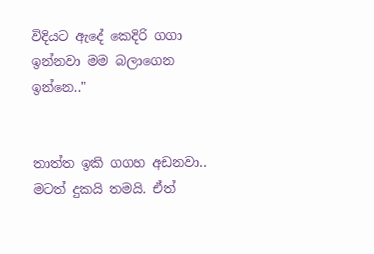විදියට ඇදේ කෙදිරි ගගා ඉන්නවා මම බලාගෙන
ඉන්නෙ.."


තාත්ත ඉකි ගගහ අඩනවා..
මටත් දුකයි තමයි. ඒත්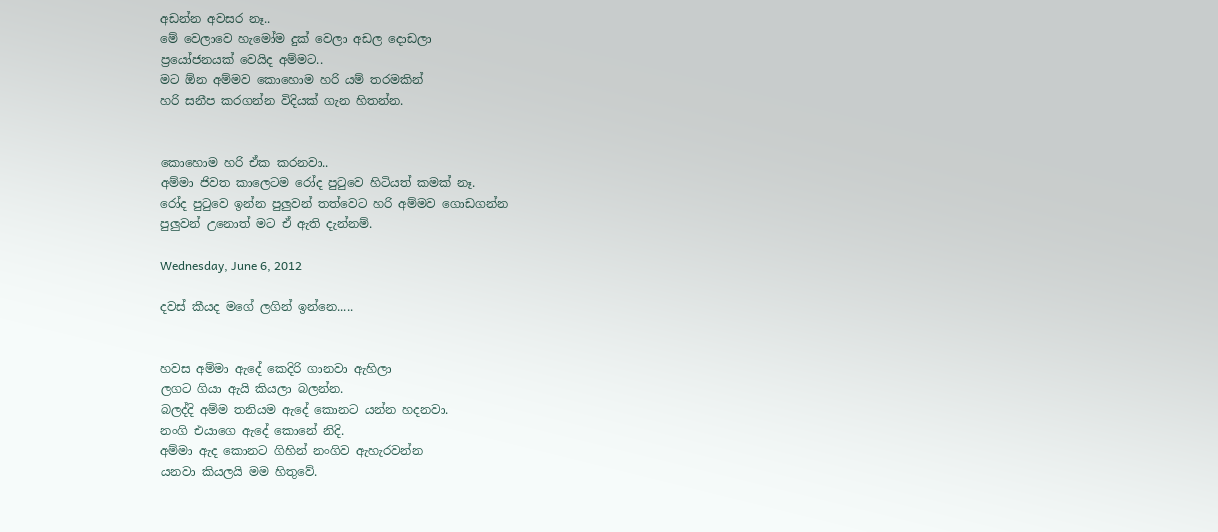අඩන්න අවසර නෑ..
මේ වෙලාවෙ හැමෝම දුක් වෙලා අඩල දොඩලා
ප්‍රයෝජනයක් වෙයිද අම්මට..
මට ඕන අම්මව කොහොම හරි යම් තරමකින්
හරි සනීප කරගන්න විදියක් ගැන හිතන්න.


කො‍හොම හරි ඒක කරනවා..
අම්මා ජිවත කාලෙටම රෝද පුටුවෙ හිටියත් කමක් නෑ.
රෝද පුටුවෙ ඉන්න පුලුවන් තත්වෙට හරි අම්මව ගොඩගන්න
පුලුවන් උනොත් මට ඒ ඇති දැන්නම්.

Wednesday, June 6, 2012

දවස් කීයද මගේ ලගින් ඉන්නෙ.....


හවස අම්මා ඇදේ කෙදිරි ගානවා ඇහිලා
ලගට ගියා ඇයි කියලා බලන්න.
බලද්දි අම්ම තනියම ඇදේ කොනට යන්න හදනවා.
නංගි එයාගෙ ඇදේ කොනේ නිදි.
අම්මා ඇද කොනට ගිහින් නංගිව ඇහැරවන්න
යනවා කියලයි මම හිතුවේ.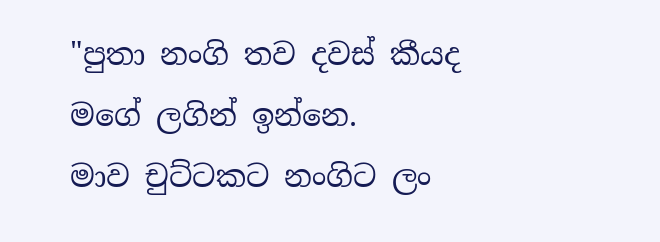"පුතා නංගි තව දවස් කීයද මගේ ලගින් ඉන්නෙ.
මාව චුට්ටකට නංගිට ලං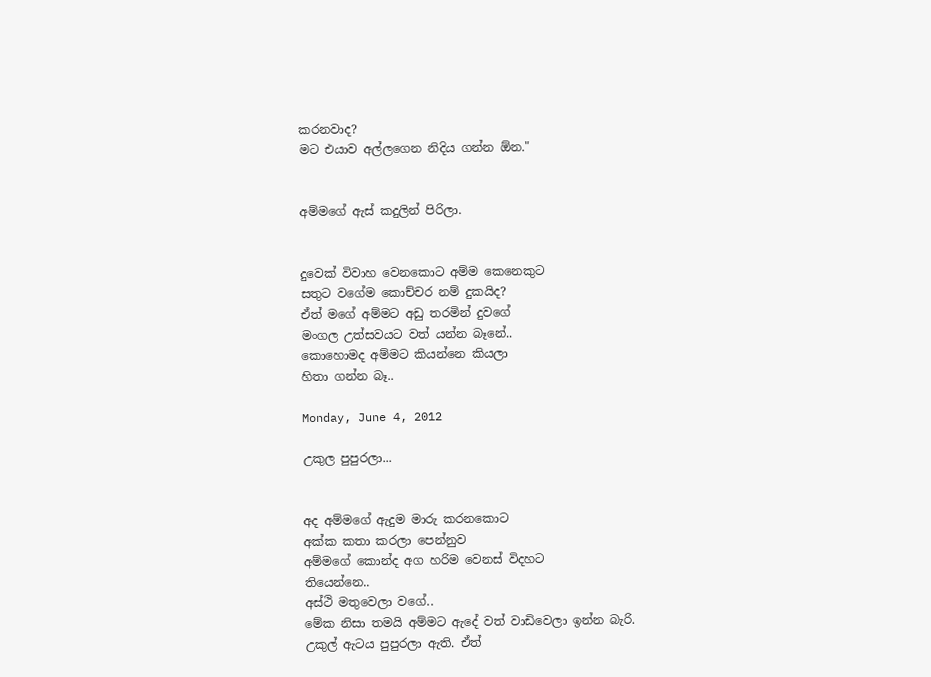කරනවාද?
මට එයාව අල්ලගෙන නිදිය ගන්න ඕන."


අම්මගේ ඇස් කදුලින් පිරිලා.


දුවෙක් විවාහ වෙනකොට අම්ම කෙනෙකුට
සතුට වගේම කොච්චර නම් දුකයිද?
ඒත් මගේ අම්මට අඩු තරමින් දුවගේ
මංගල උත්සවයට වත් යන්න බෑනේ..
කොහොමද අම්මට කියන්නෙ කියලා
හිතා ගන්න බෑ..

Monday, June 4, 2012

උකුල පුපුරලා...


අද අම්මගේ ඇදුම මාරු කරනකොට
අක්ක කතා කරලා පෙන්නුව
අම්මගේ කොන්ද අග හරිම වෙනස් විදහට
තියෙන්නෙ..
අස්ථි මතුවෙලා වගේ..
මේක නිසා තමයි අම්මට ඇදේ වත් වාඩිවෙලා ඉන්න බැරි.
උකුල් ඇටය පුපුරලා ඇති. ඒත්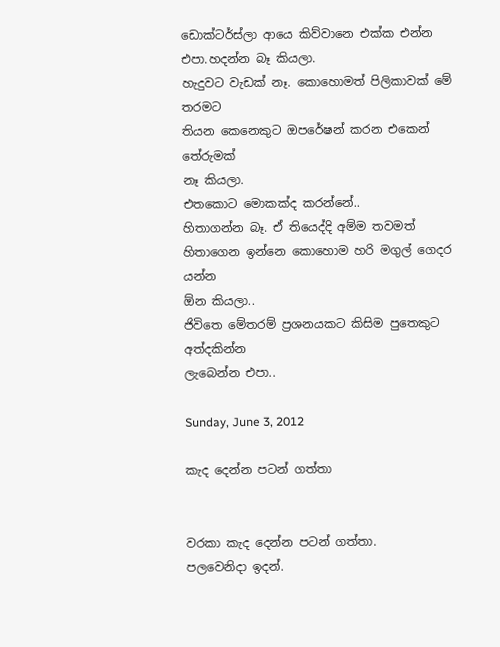ඩොක්ටර්ස්ලා ආයෙ කිව්වානෙ එක්ක එන්න එපා.හදන්න බෑ කියලා.
හැදුවට වැඩක් නෑ. කොහොමත් පිලිකාවක් මේ තරමට
තියන කෙනෙකුට ඔපරේෂන් කරන එකෙන් තේරුමක්
නෑ කියලා.
එතකොට මොකක්ද කරන්නේ..
හිතාගන්න බෑ. ඒ තියෙද්දි අම්ම තවමත්
හිතාගෙන ඉන්නෙ කොහොම හරි මගුල් ගෙදර යන්න
ඕන කියලා..
ජිවිතෙ මේතරම් ප්‍රශනයකට කිසිම පුතෙකුට අත්දකින්න
ලැබෙන්න එපා..

Sunday, June 3, 2012

කැද දෙන්න පටන් ගත්තා


වරකා කැද දෙන්න පටන් ගත්තා.
පලවෙනිදා ඉදන්.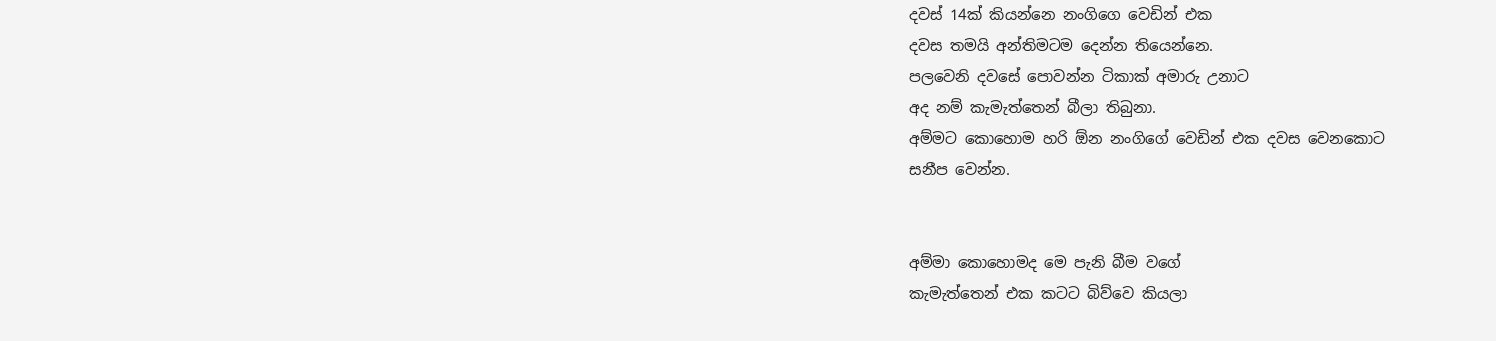දවස් 14ක් කියන්නෙ නංගිගෙ වෙඩින් එක
දවස තමයි අන්තිමටම දෙන්න තියෙන්නෙ.
පලවෙනි දවසේ පොවන්න ටිකාක් අමාරු උනාට
අද නම් කැමැත්තෙන් බීලා තිබුනා.
අම්මට කොහොම හරි ඕන නංගිගේ වෙඩින් එක දවස වෙනකොට
සනීප වෙන්න.


අම්මා කොහොමද මෙ පැනි බීම වගේ
කැමැත්තෙන් එක කටට බිව්වෙ කියලා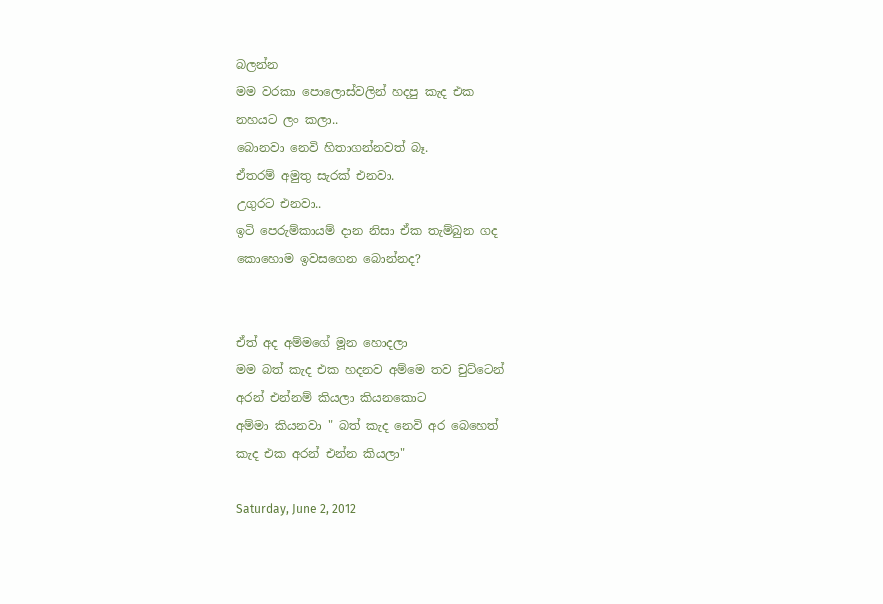බලන්න
මම වරකා පොලොස්වලින් හදපු කැද එක
නහයට ලං කලා..
බොනවා නෙවි හිතාගන්නවත් බෑ.
ඒතරම් අමුතු සැරක් එනවා.
උගුරට එනවා..
ඉටි පෙරුම්කායම් දාන නිසා ඒක තැම්බුන ගද
කොහොම ඉවසගෙන බොන්නද?


ඒත් අද අම්මගේ මූන හොදලා
මම බත් කැද ‍එක හදනව අම්මෙ තව චුට්ටෙන්
අරන් එන්නම් කියලා කියනකොට
අම්මා කියනවා " බත් කැද නෙවි අර බෙහෙත්
කැද එක අරන් එන්න කියලා"

Saturday, June 2, 2012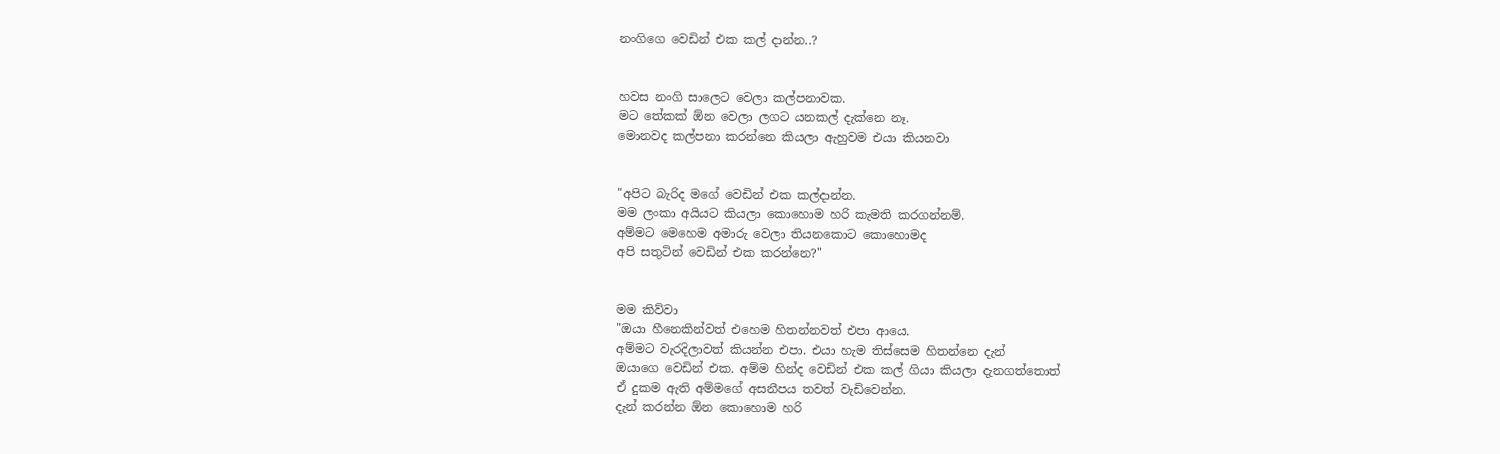නංගිගෙ වෙඩින් එක කල් දාන්න..?


හවස නංගි සාලෙට වෙලා කල්පනාවක.
මට තේකක් ඕන වෙලා ලගට යනකල් දැක්නෙ නෑ.
මොනවද කල්පනා කරන්නෙ කියලා ඇහුවම එයා කියනවා


"අපිට බැරිද ‍මගේ වෙඩින් එක කල්දාන්න.
මම ලංකා අයියට කියලා කොහොම හරි කැමති කරගන්නම්.
අම්මට මෙහෙම අමාරු වෙලා තියනකොට කොහොමද
අපි සතුටින් වෙඩින් එක කරන්නෙ?"


මම කිව්වා
"ඔයා හීනෙකින්වත් එහෙම හිතන්නවත් එපා ආයෙ.
අම්මට වැරදිලාවත් කියන්න එපා. එයා හැම තිස්සෙම හිතන්නෙ දැන්
ඔයාගෙ වෙඩින් එක. අම්ම හින්ද වෙඩින් එක කල් ගියා කියලා දැනගත්තොත්
ඒ දුකම ඇති අම්මගේ අසනීපය තවත් වැඩිවෙන්න.
දැන් කරන්න ඕන කොහොම හරි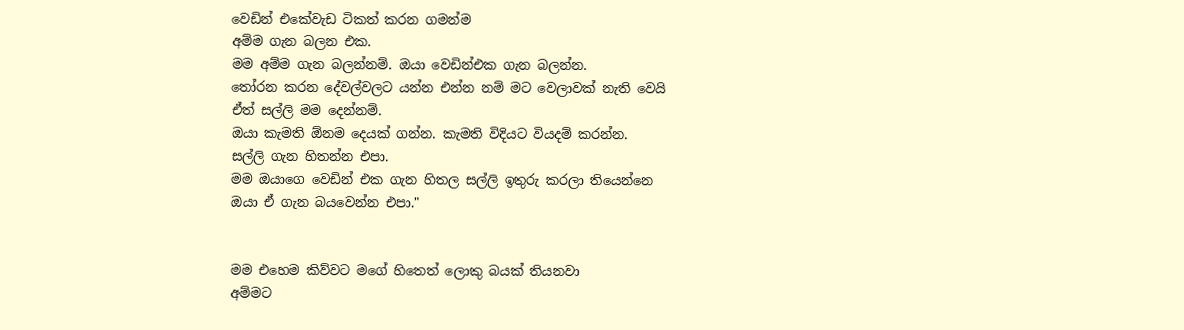වෙඩින් එකේවැඩ ටිකත් කරන ගමන්ම
අම්ම ගැන බලන එක.
මම අම්ම ගැන බලන්නම්. ඔයා වෙඩින්එක ගැන බලන්න.
තෝරන කරන දේවල්වලට යන්න එන්න නම් මට වෙලාවක් නැති වෙයි
ඒත් සල්ලි මම දෙන්නම්.
ඔයා කැමති ඕනම දෙයක් ගන්න. කැමති විදියට වියදම් කරන්න.
සල්ලි ගැන හිතන්න එපා.
මම ඔයාගෙ වෙඩින් එක ගැන හිතල සල්ලි ඉතුරු කරලා තියෙන්නෙ
ඔයා ඒ ගැන බයවෙන්න එපා."


මම එහෙම කිව්වට මගේ හිතෙත් ලොකු බයක් තියනවා
අම්මට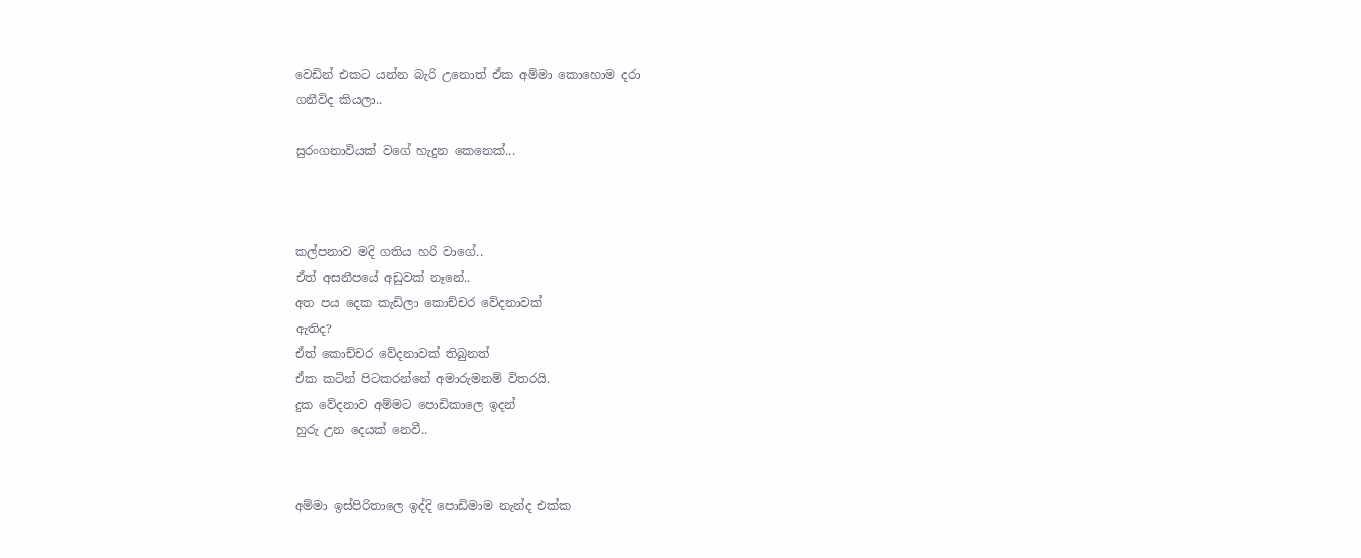වෙඩින් එකට යන්න බැරි උනොත් ඒක අම්මා කොහොම දරා
ගනීවිද කියලා..

සුරංගනාවියක් වගේ හැදුන කෙනෙක්...



කල්පනාව මදි ගතිය හරි වාගේ..
ඒත් අසනීපයේ අඩුවක් නෑනේ..
අත පය දෙක කැඩිලා කොච්චර වේදනාවක්
ඇතිද?
ඒත් කොච්චර වේදනාවක් තිබුනත්
ඒක කටින් පිටකරන්නේ අමාරුමනම් විතරයි.
දුක වේදනාව අම්මට පොඩිකාලෙ ඉදන්
හුරු උන දෙයක් නෙවී..


අම්මා ඉස්පිරිතාලෙ ඉද්දි පොඩිමාම නැන්ද එක්ක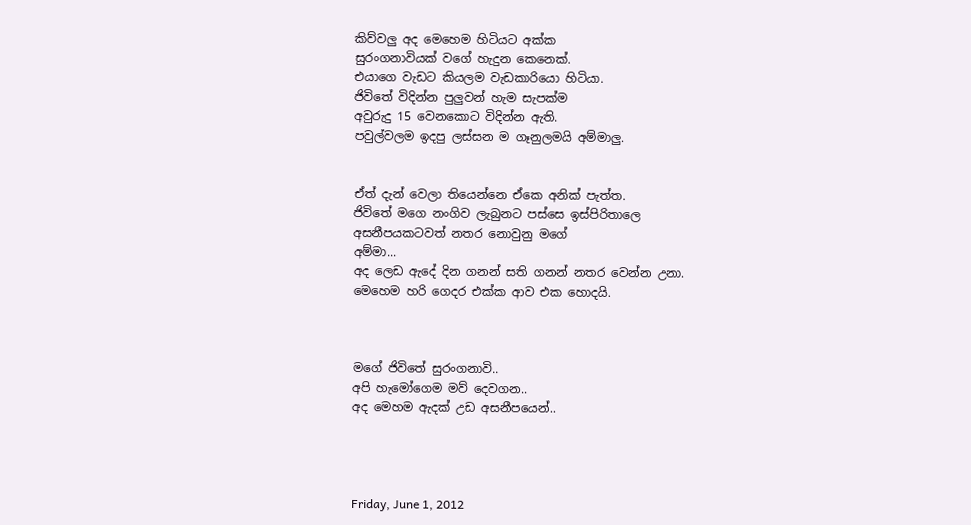කිව්වලු අද මෙහෙම හිටියට අක්ක
සුරංගනාවියක් වගේ හැදුන කෙනෙක්.
එයාගෙ වැඩට කියලම වැඩකාරියො හිටියා.
ජිවිතේ විදින්න පුලුවන් හැම සැපක්ම
අවුරුදු 15 වෙනකොට විදින්න ඇති.
පවුල්වලම ඉදපු ලස්සන ම ගෑනුලමයි අම්මාලු.


ඒත් දැන් වෙලා තියෙන්නෙ ඒකෙ අනික් පැත්ත.
ජිවිතේ මගෙ නංගිව ලැබුනට පස්සෙ ඉස්පිරිතාලෙ
අසනීපයකටවත් නතර නොවුනු මගේ
අම්මා...
අද ලෙඩ ඇදේ දින ගනන් සති ගනන් නතර වෙන්න උනා.
මෙහෙම හරි ගෙදර එක්ක ආව ‍එක හොදයි.



මගේ ජිවිතේ සුරංගනාවි..
අපි හැමෝගෙම මව් දෙවගන..
අද මෙහම ඇදක් උඩ අසනීපයෙන්..




Friday, June 1, 2012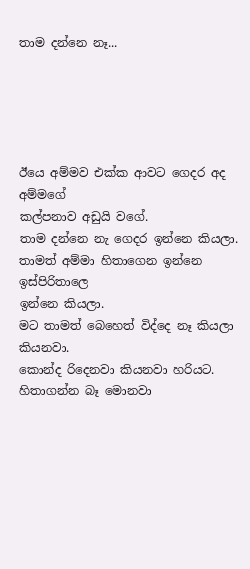තාම දන්නෙ නෑ...





ඊයෙ අම්මව එක්ක ආවට ගෙදර අද අම්මගේ
කල්පනාව අඩුයි වගේ.
තාම දන්නෙ නැ ගෙදර ඉන්නෙ කියලා.
තාමත් අම්මා හිතාගෙන ඉන්නෙ ඉස්පිරිතාලෙ
ඉන්නෙ කියලා.
මට තාමත් බෙහෙත් විද්දෙ නෑ කියලා කියනවා.
කොන්ද රිදෙනවා කියනවා හරියට.
හිතාගන්න බෑ මොනවා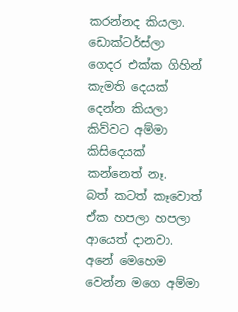කරන්නද කියලා.
ඩොක්ටර්ස්ලා ගෙදර එක්ක ගිහින් කැමති දෙයක්
දෙන්න කියලා කිව්වට අම්මා කිසිදෙයක් කන්නෙත් නෑ.
බත් කටත් කෑවොත් ඒක හපලා හපලා ආයෙත් දානවා.
අනේ මෙහෙම වෙන්න මගෙ අම්මා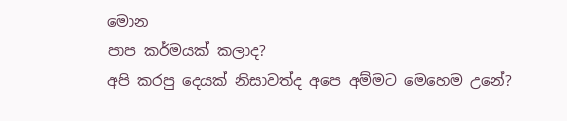මොන
පාප කර්මයක් කලාද?
අපි කරපු දෙයක් නිසාවත්ද අපෙ අම්මට මෙහෙම උනේ?